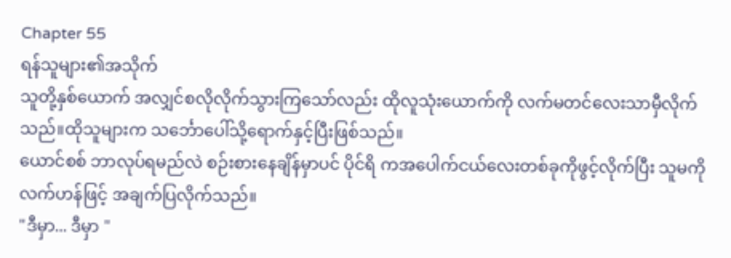Chapter 55
ရန်သူများ၏အသိုက်
သူတို့နှစ်ယောက် အလျှင်စလိုလိုက်သွားကြသော်လည်း ထိုလူသုံးယောက်ကို လက်မတင်လေးသာမှီလိုက်သည်။ထိုသူများက သင်္ဘောပေါ်သို့ရောက်နှင့်ပြီးဖြစ်သည်။
ယောင်စစ် ဘာလုပ်ရမည်လဲ စဉ်းစားနေချိန်မှာပင် ပိုင်ရိ ကအပေါက်ငယ်လေးတစ်ခုကိုဖွင့်လိုက်ပြီး သူမကို လက်ဟန်ဖြင့် အချက်ပြလိုက်သည်။
"ဒီမှာ... ဒီမှာ "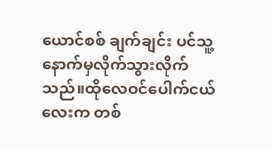ယောင်စစ် ချက်ချင်း ပင်သူ့နောက်မှလိုက်သွားလိုက်သည်။ထိုလေဝင်ပေါက်ငယ်လေးက တစ်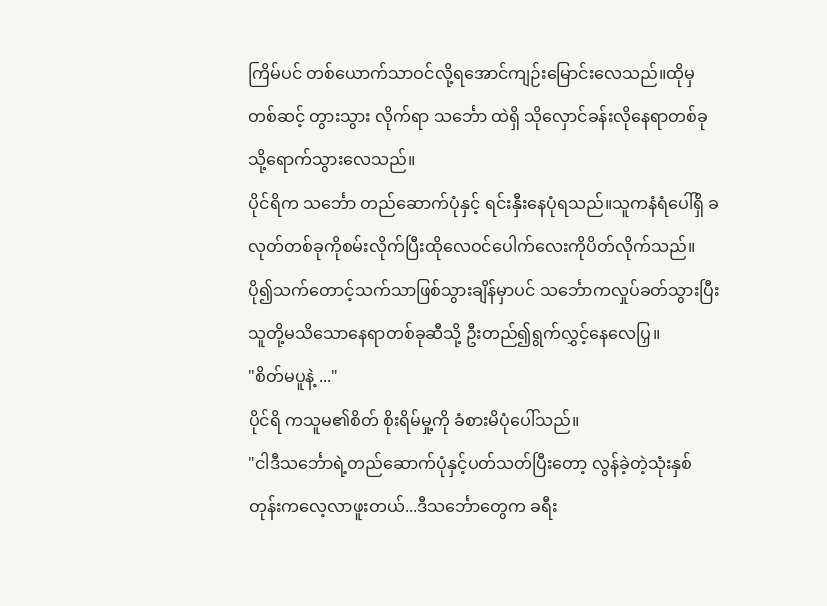ကြိမ်ပင် တစ်ယောက်သာဝင်လို့ရအောင်ကျဉ်းမြောင်းလေသည်။ထိုမှတစ်ဆင့် တွားသွား လိုက်ရာ သင်္ဘော ထဲရှိ သိုလှောင်ခန်းလိုနေရာတစ်ခုသို့ရောက်သွားလေသည်။
ပိုင်ရိက သင်္ဘော တည်ဆောက်ပုံနှင့် ရင်းနှီးနေပုံရသည်။သူကနံရံပေါ်ရှိ ခလုတ်တစ်ခုကိုစမ်းလိုက်ပြီးထိုလေဝင်ပေါက်လေးကိုပိတ်လိုက်သည်။ပို၍သက်တောင့်သက်သာဖြစ်သွားချိန်မှာပင် သင်္ဘောကလှုပ်ခတ်သွားပြီး သူတို့မသိသောနေရာတစ်ခုဆီသို့ ဦးတည်၍ရွက်လွှင့်နေလေပြှ။
"စိတ်မပူနဲ့ ..."
ပိုင်ရိ ကသူမ၏စိတ် စိုးရိမ်မှု့ကို ခံစားမိပုံပေါ်သည်။
"ငါဒီသင်္ဘောရဲ့တည်ဆောက်ပုံနှင့်ပတ်သတ်ပြီးတော့ လွန်ခဲ့တဲ့သုံးနှစ်တုန်းကလေ့လာဖူးတယ်...ဒီသင်္ဘောတွေက ခရီး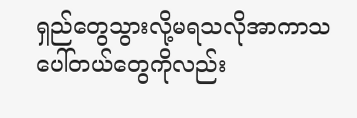ရှည်တွေသွားလို့မရသလိုအာကာသပေါ်တယ်တွေကိုလည်း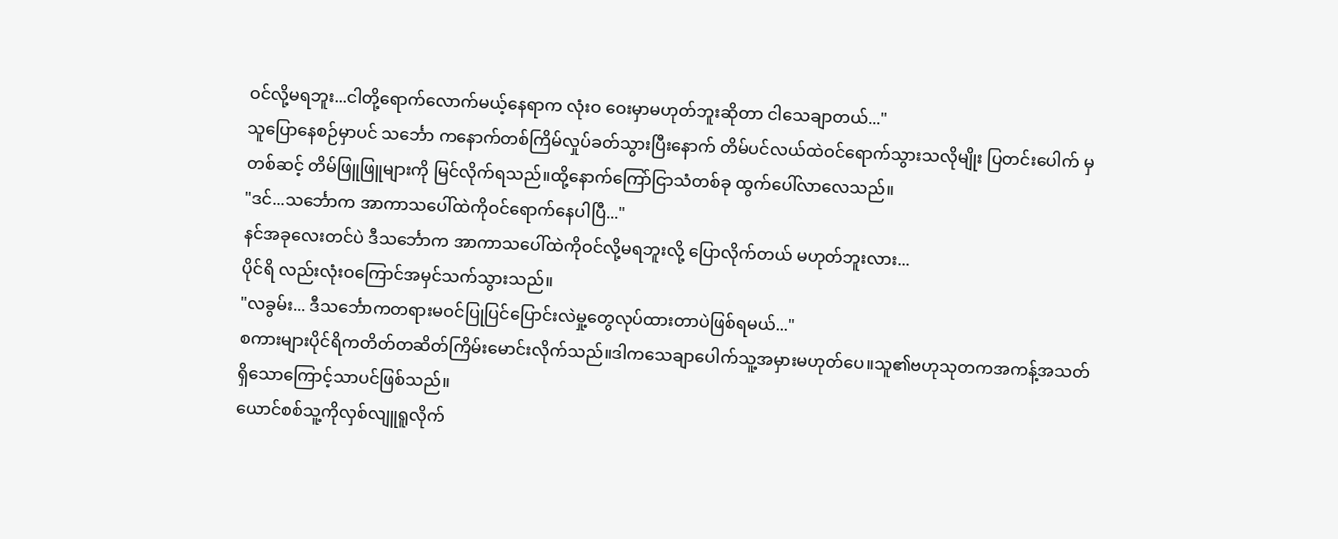ဝင်လို့မရဘူး...ငါတို့ရောက်လောက်မယ့်နေရာက လုံးဝ ဝေးမှာမဟုတ်ဘူးဆိုတာ ငါသေချာတယ်..."
သူပြောနေစဉ်မှာပင် သင်္ဘော ကနောက်တစ်ကြိမ်လှုပ်ခတ်သွားပြီးနောက် တိမ်ပင်လယ်ထဲဝင်ရောက်သွားသလိုမျိုး ပြတင်းပေါက် မှတစ်ဆင့် တိမ်ဖြူဖြူများကို မြင်လိုက်ရသည်။ထို့နောက်ကြော်ငြာသံတစ်ခု ထွက်ပေါ်လာလေသည်။
"ဒင်...သင်္ဘောက အာကာသပေါ်ထဲကိုဝင်ရောက်နေပါပြီ..."
နင်အခုလေးတင်ပဲ ဒီသင်္ဘောက အာကာသပေါ်ထဲကိုဝင်လို့မရဘူးလို့ ပြောလိုက်တယ် မဟုတ်ဘူးလား...
ပိုင်ရိ လည်းလုံးဝကြောင်အမှင်သက်သွားသည်။
"လခွမ်း... ဒီသင်္ဘောကတရားမဝင်ပြုပြင်ပြောင်းလဲမှု့တွေလုပ်ထားတာပဲဖြစ်ရမယ်..."
စကားများပိုင်ရိကတိတ်တဆိတ်ကြိမ်းမောင်းလိုက်သည်။ဒါကသေချာပေါက်သူ့အမှားမဟုတ်ပေ။သူ၏ဗဟုသုတကအကန့်အသတ်ရှိသောကြောင့်သာပင်ဖြစ်သည်။
ယောင်စစ်သူ့ကိုလှစ်လျူရူလိုက်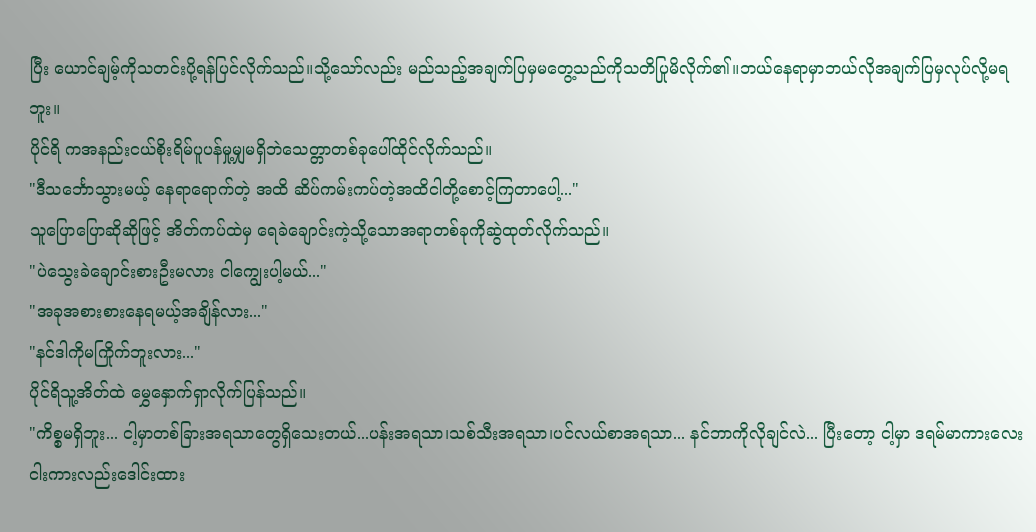ပြီး ယောင်ချမ့်ကိုသတင်းပို့ရန်ပြင်လိုက်သည်။သို့သော်လည်း မည်သည့်အချက်ပြမှမတွေ့သည်ကိုသတိပြုမိလိုက်၏။ဘယ်နေရာမှာဘယ်လိုအချက်ပြမှလုပ်လို့မရဘူး။
ပိုင်ရိ ကအနည်းငယ်စိုးရိမ်ပူပန်မှု့မျှမရှိဘဲသေတ္တာတစ်ခုပေါ်ထိုင်လိုက်သည်။
"ဒီသင်္ဘောသွားမယ့် နေရာရောက်တဲ့ အထိ ဆိပ်ကမ်းကပ်တဲ့အထိငါတို့စောင့်ကြတာပေါ့..."
သူပြောပြောဆိုဆိုဖြင့် အိတ်ကပ်ထဲမှ ရေခဲချောင်းကဲ့သို့သောအရာတစ်ခုကိုဆွဲထုတ်လိုက်သည်။
"ပဲသွေးခဲချောင်းစားဦးမလား ငါကျွေးပါ့မယ်..."
"အခုအစားစားနေရမယ့်အချိန်လား..."
"နင်ဒါကိုမကြိုက်ဘူးလား..."
ပိုင်ရိသူ့အိတ်ထဲ မွှေနှောက်ရှာလိုက်ပြန်သည်။
"ကိစ္စမရှိဘူး... ငါ့မှာတစ်ခြားအရသာတွေရှိသေးတယ်...ပန်းအရသာ၊သစ်သီးအရသာ၊ပင်လယ်စာအရသာ... နင်ဘာကိုလိုချင်လဲ... ပြီးတော့ ငါ့မှာ ဒရမ်မာကားလေးငါးကားလည်းဒေါင်းထား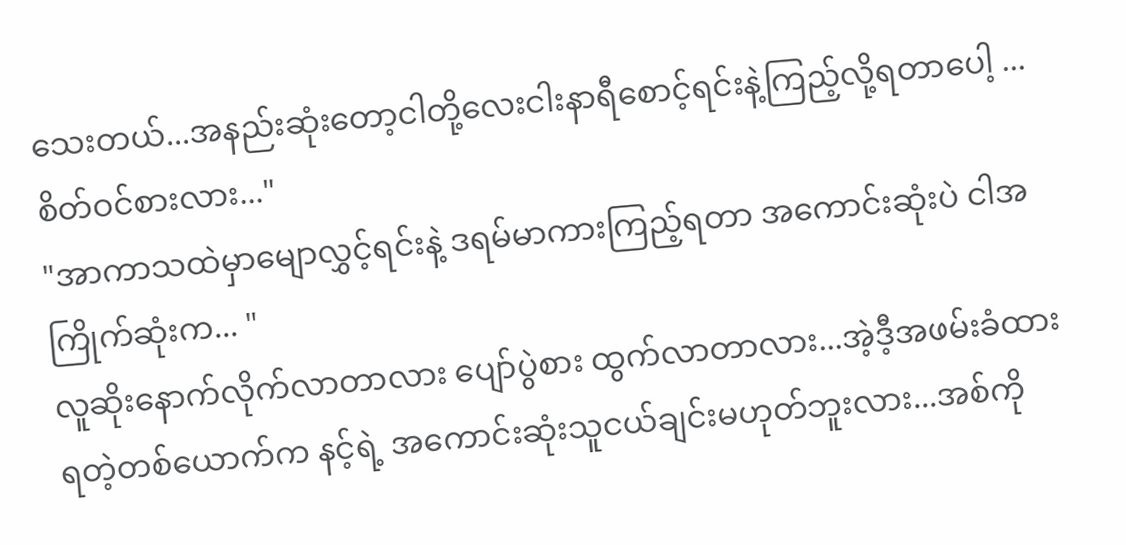သေးတယ်...အနည်းဆုံးတော့ငါတို့လေးငါးနာရီစောင့်ရင်းနဲ့ကြည့်လို့ရတာပေါ့ ...စိတ်ဝင်စားလား..."
"အာကာသထဲမှာမျောလွှင့်ရင်းနဲ့ ဒရမ်မာကားကြည့်ရတာ အကောင်းဆုံးပဲ ငါအကြိုက်ဆုံးက... "
လူဆိုးနောက်လိုက်လာတာလား ပျော်ပွဲစား ထွက်လာတာလား...အဲ့ဒီ့အဖမ်းခံထားရတဲ့တစ်ယောက်က နင့်ရဲ့ အကောင်းဆုံးသူငယ်ချင်းမဟုတ်ဘူးလား...အစ်ကို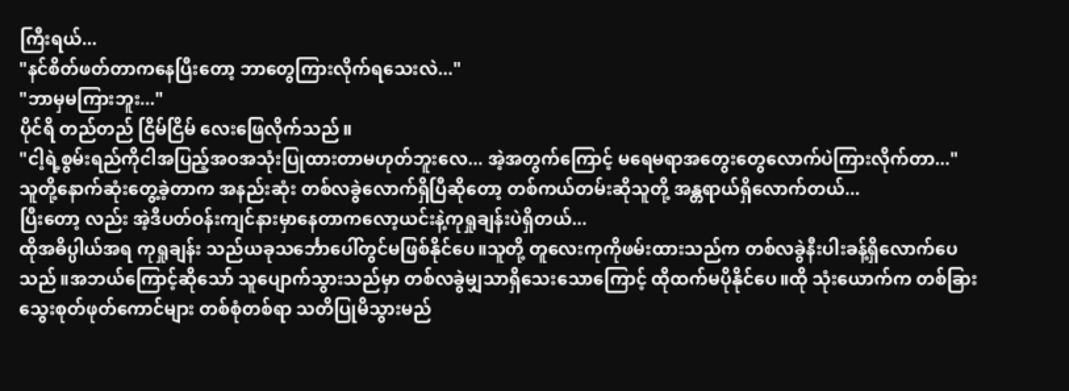ကြီးရယ်...
"နင်စိတ်ဖတ်တာကနေပြီးတော့ ဘာတွေကြားလိုက်ရသေးလဲ..."
"ဘာမှမကြားဘူး..."
ပိုင်ရိ တည်တည် ငြိမ်ငြိမ် လေးဖြေလိုက်သည်။
"ငါ့ရဲ့စွမ်းရည်ကိုငါအပြည့်အဝအသုံးပြုထားတာမဟုတ်ဘူးလေ... အဲ့အတွက်ကြောင့် မရေမရာအတွေးတွေလောက်ပဲကြားလိုက်တာ..."
သူတို့နောက်ဆုံးတွေ့ခဲ့တာက အနည်းဆုံး တစ်လခွဲလောက်ရှိပြီဆိုတော့ တစ်ကယ်တမ်းဆိုသူတို့ အန္တရာယ်ရှိလောက်တယ်...
ပြီးတော့ လည်း အဲ့ဒီပတ်ဝန်းကျင်နားမှာနေတာကလော့ယင်းနဲ့ကုရှုချန်းပဲရှိတယ်...
ထိုအဓိပ္ပါယ်အရ ကုရှုချန်း သည်ယခုသင်္ဘောပေါ်တွင်မဖြစ်နိုင်ပေ။သူတို့ တူလေးကုကိုဖမ်းထားသည်က တစ်လခွဲနီးပါးခန့်ရှိလောက်ပေသည်။အဘယ်ကြောင့်ဆိုသော် သူပျောက်သွားသည်မှာ တစ်လခွဲမျှသာရှိသေးသောကြောင့် ထိုထက်မပိုနိုင်ပေ။ထို သုံးယောက်က တစ်ခြားသွေးစုတ်ဖုတ်ကောင်များ တစ်စုံတစ်ရာ သတိပြုမိသွားမည်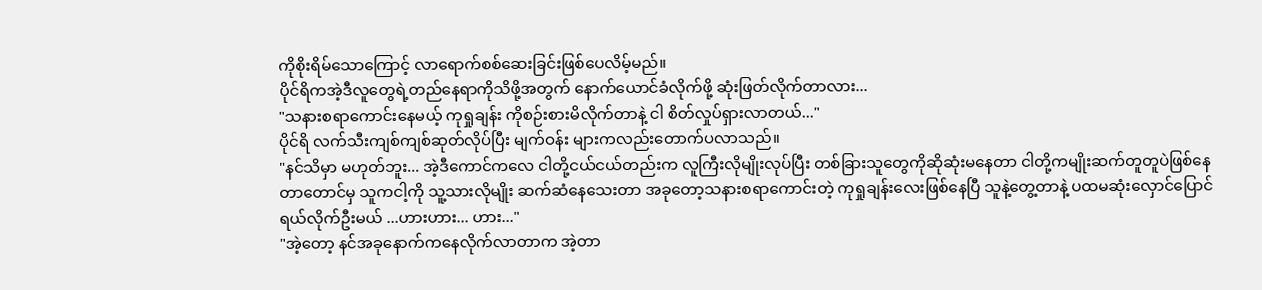ကိုစိုးရိမ်သောကြောင့် လာရောက်စစ်ဆေးခြင်းဖြစ်ပေလိမ့်မည်။
ပိုင်ရိကအဲ့ဒီလူတွေရဲ့တည်နေရာကိုသိဖို့အတွက် နောက်ယောင်ခံလိုက်ဖို့ ဆုံးဖြတ်လိုက်တာလား...
"သနားစရာကောင်းနေမယ့် ကုရှုချန်း ကိုစဉ်းစားမိလိုက်တာနဲ့ ငါ စိတ်လှုပ်ရှားလာတယ်..."
ပိုင်ရိ လက်သီးကျစ်ကျစ်ဆုတ်လိုပ်ပြီး မျက်ဝန်း များကလည်းတောက်ပလာသည်။
"နင်သိမှာ မဟုတ်ဘူး... အဲ့ဒီကောင်ကလေ ငါတို့ငယ်ငယ်တည်းက လူကြီးလိုမျိုးလုပ်ပြီး တစ်ခြားသူတွေကိုဆိုဆုံးမနေတာ ငါတို့ကမျိုးဆက်တူတူပဲဖြစ်နေတာတောင်မှ သူကငါ့ကို သူ့သားလိုမျိုး ဆက်ဆံနေသေးတာ အခုတော့သနားစရာကောင်းတဲ့ ကုရှုချန်းလေးဖြစ်နေပြီ သူနဲ့တွေ့တာနဲ့ ပထမဆုံးလှောင်ပြောင်ရယ်လိုက်ဦးမယ် ...ဟားဟား... ဟား..."
"အဲ့တော့ နင်အခုနောက်ကနေလိုက်လာတာက အဲ့တာ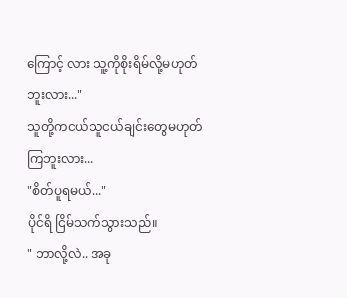ကြောင့် လား သူ့ကိုစိုးရိမ်လို့မဟုတ်ဘူးလား..."
သူတို့ကငယ်သူငယ်ချင်းတွေမဟုတ်ကြဘူးလား...
"စိတ်ပူရမယ်..."
ပိုင်ရိ ငြိမ်သက်သွားသည်။
" ဘာလို့လဲ.. အခု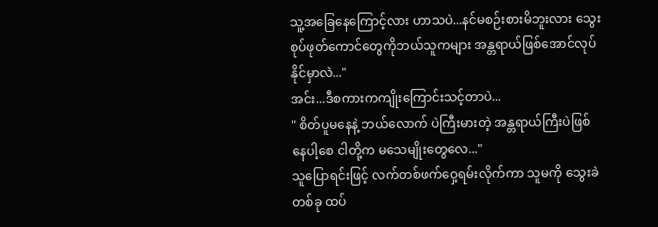သူ့အခြေနေကြောင့်လား ဟာသပဲ...နင်မစဉ်းစားမိဘူးလား သွေးစုပ်ဖုတ်ကောင်တွေကိုဘယ်သူကများ အန္တရာယ်ဖြစ်အောင်လုပ်နိုင်မှာလဲ..."
အင်း...ဒီစကားကကျိုးကြောင်းသင့်တာပဲ...
" စိတ်ပူမနေနဲ့ ဘယ်လောက် ပဲကြီးမားတဲ့ အန္တရာယ်ကြီးပဲဖြစ်နေပါ့စေ ငါတို့က မသေမျိုးတွေလေ..."
သူပြောရင်းဖြင့် လက်တစ်ဖက်ဝှေ့ရမ်းလိုက်ကာ သူမကို သွေးခဲတစ်ခု ထပ်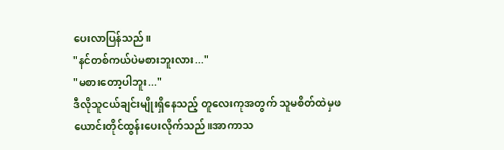ပေးလာပြန်သည်။
"နင်တစ်ကယ်ပဲမစားဘူးလား..."
"မစားတော့ပါဘူး..."
ဒီလိုသူငယ်ချင်းမျိုးရှိနေသည့် တူလေးကုအတွက် သူမစိတ်ထဲမှဖယောင်းတိုင်ထွန်းပေးလိုက်သည်။အာကာသ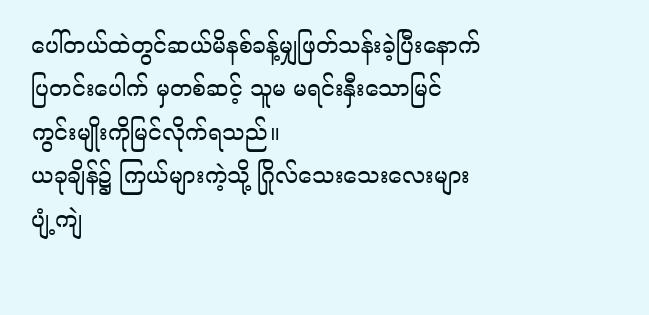ပေါ်တယ်ထဲတွင်ဆယ်မိနစ်ခန့်မျှဖြတ်သန်းခဲ့ပြီးနောက် ပြတင်းပေါက် မှတစ်ဆင့် သူမ မရင်းနှီးသောမြင်ကွင်းမျိုးကိုမြင်လိုက်ရသည်။
ယခုချိန်၌ ကြယ်များကဲ့သို့ ဂြိုလ်သေးသေးလေးများပျံ့ကျဲ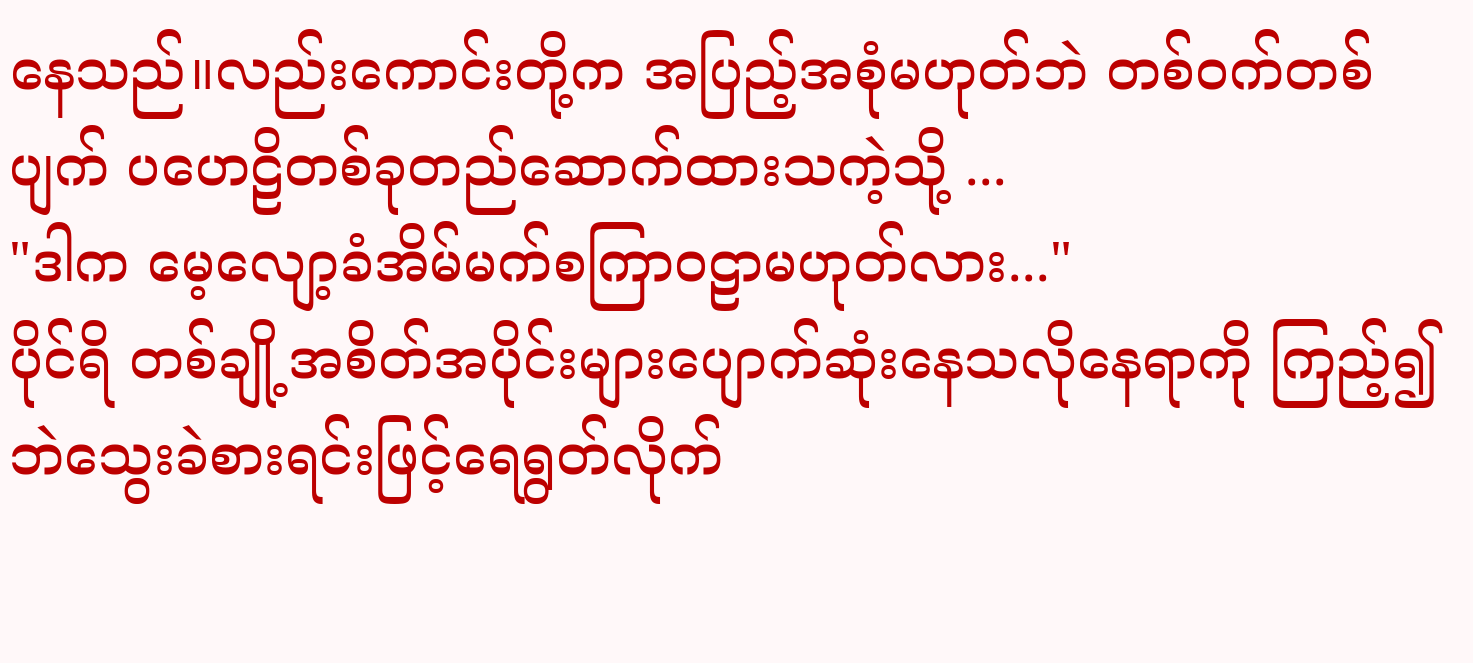နေသည်။လည်းကောင်းတို့က အပြည့်အစုံမဟုတ်ဘဲ တစ်ဝက်တစ်ပျက် ပဟေဠိတစ်ခုတည်ဆောက်ထားသကဲ့သို့ ...
"ဒါက မေ့လျော့ခံအိမ်မက်စကြာဝဠာမဟုတ်လား..."
ပိုင်ရိ တစ်ချို့အစိတ်အပိုင်းများပျောက်ဆုံးနေသလိုနေရာကို ကြည့်၍ ဘဲသွေးခဲစားရင်းဖြင့်ရေရွတ်လိုက်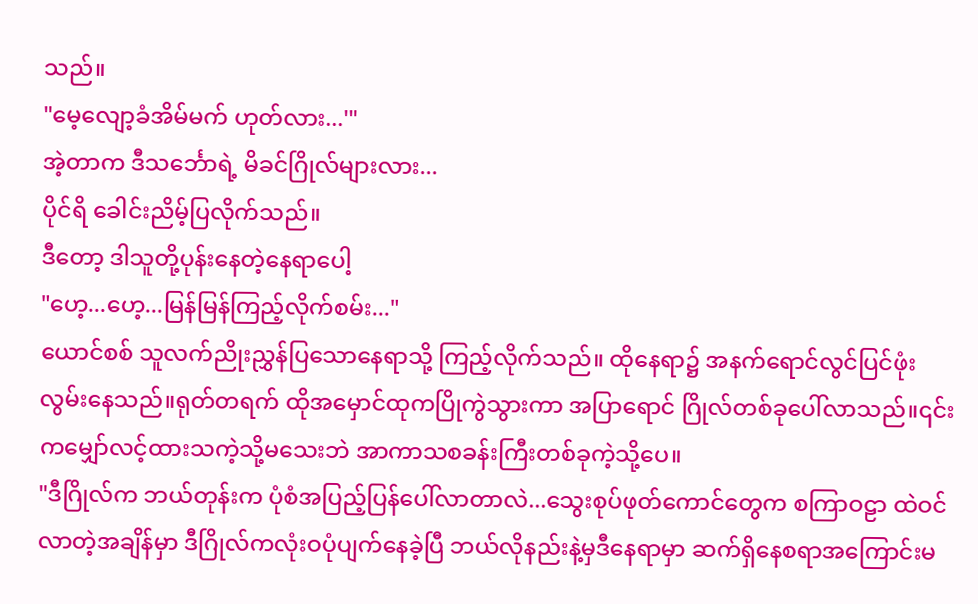သည်။
"မေ့လျော့ခံအိမ်မက် ဟုတ်လား...'"
အဲ့တာက ဒီသင်္ဘောရဲ့ မိခင်ဂြိုလ်များလား...
ပိုင်ရိ ခေါင်းညိမ့်ပြလိုက်သည်။
ဒီတော့ ဒါသူတို့ပုန်းနေတဲ့နေရာပေါ့
"ဟေ့...ဟေ့...မြန်မြန်ကြည့်လိုက်စမ်း..."
ယောင်စစ် သူလက်ညိုးညွှန်ပြသောနေရာသို့ ကြည့်လိုက်သည်။ ထိုနေရာ၌ အနက်ရောင်လွင်ပြင်ဖုံးလွမ်းနေသည်။ရုတ်တရက် ထိုအမှောင်ထုကပြိုကွဲသွားကာ အပြာရောင် ဂြိုလ်တစ်ခုပေါ်လာသည်။၎င်းကမျှော်လင့်ထားသကဲ့သို့မသေးဘဲ အာကာသစခန်းကြီးတစ်ခုကဲ့သို့ပေ။
"ဒီဂြိုလ်က ဘယ်တုန်းက ပုံစံအပြည့်ပြန်ပေါ်လာတာလဲ...သွေးစုပ်ဖုတ်ကောင်တွေက စကြာဝဠာ ထဲဝင်လာတဲ့အချိန်မှာ ဒီဂြိုလ်ကလုံးဝပုံပျက်နေခဲ့ပြီ ဘယ်လိုနည်းနဲ့မှဒီနေရာမှာ ဆက်ရှိနေစရာအကြောင်းမ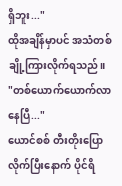ရှိဘူး..."
ထိုအချိန်မှာပင် အသံတစ်ချို့ကြားလိုက်ရသည်။
"တစ်ယောက်ယောက်လာနေပြီ..."
ယောင်စစ် တီးတိုးပြောလိုက်ပြီးနောက် ပိုင်ရိ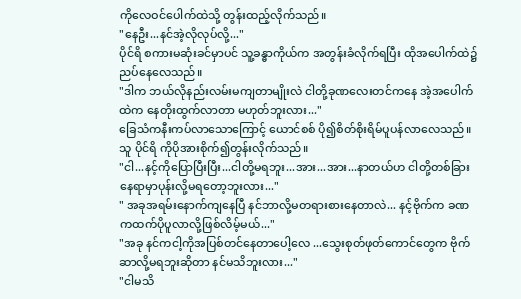ကိုလေဝင်ပေါက်ထဲသို့ တွန်းထည့်လိုက်သည်။
"နေဦး...နင်အဲ့လိုလုပ်လို့..."
ပိုင်ရိ စကားမဆုံးခင်မှာပင် သူ့ခန္ဓာကိုယ်က အတွန်းခံလိုက်ရပြီး ထိုအပေါက်ထဲ၌ ညပ်နေလေသည်။
"ဒါက ဘယ်လိုနည်းလမ်းမကျတာမျိုးလဲ ငါတို့ခုဏလေးတင်ကနေ အဲ့အပေါက်ထဲက နေတိုးထွက်လာတာ မဟုတ်ဘူးလား..."
ခြေသံကနီးကပ်လာသောကြောင့် ယောင်စစ် ပို၍စိတ်စိုးရိမ်ပူပန်လာလေသည်။သူ ပိုင်ရိ ကိုပိုအားစိုက်၍တွန်းလိုက်သည်။
"ငါ...နင့်ကိုပြောပြီးပြီး...ငါတို့မရဘူး...အား...အား...နာတယ်ဟ ငါတို့တစ်ခြားနေရာမှာပုန်းလို့မရတော့ဘူးလား..."
" အခုအရမ်းနောက်ကျနေပြီ နင်ဘာလို့မတရားစားနေတာလဲ... နင့်ဗိုက်က ခဏကထက်ပိုပူလာလို့ဖြစ်လိမ့်မယ်..."
"အခု နင်ကငါ့ကိုအပြစ်တင်နေတာပေါ့လေ ...သွေးစုတ်ဖုတ်ကောင်တွေက ဗိုက်ဆာလို့မရဘူးဆိုတာ နင်မသိဘူးလား..."
"ငါမသိ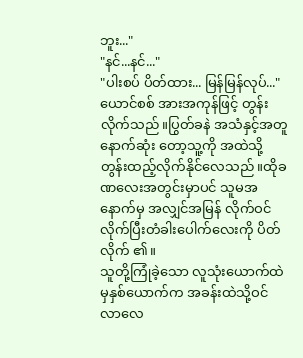ဘူး..."
"နင်...နင်..."
"ပါးစပ် ပိတ်ထား... မြန်မြန်လုပ်..."
ယောင်စစ် အားအကုန်ဖြင့် တွန်းလိုက်သည်။ပြွတ်ခနဲ အသံနှင့်အတူ နောက်ဆုံး တော့သူ့ကို အထဲသို့တွန်းထည့်လိုက်နိုင်လေသည်။ထိုခဏလေးအတွင်းမှာပင် သူမအနောက်မှ အလျှင်အမြန် လိုက်ဝင်လိုက်ပြီးတံခါးပေါက်လေးကို ပိတ်လိုက် ၏။
သူတို့ကြုံခဲ့သော လူသုံးယောက်ထဲမှနှစ်ယောက်က အခန်းထဲသို့ဝင်လာလေ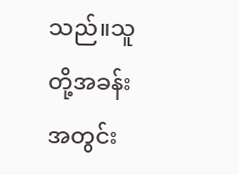သည်။သူတို့အခန်းအတွင်း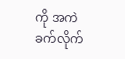ကို အကဲခက်လိုက်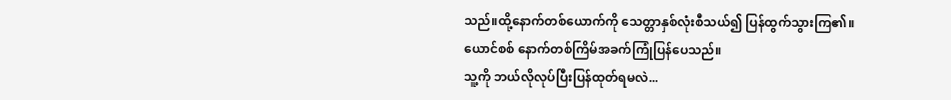သည်။ထို့နောက်တစ်ယောက်ကို သေတ္တာနှစ်လုံးစီသယ်၍ ပြန်ထွက်သွားကြ၏။
ယောင်စစ် နောက်တစ်ကြိမ်အခက်ကြုံပြန်ပေသည်။
သူ့ကို ဘယ်လိုလုပ်ပြီးပြန်ထုတ်ရမလဲ...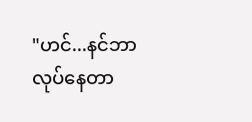"ဟင်...နင်ဘာလုပ်နေတာ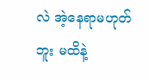လဲ အဲ့နေရာမဟုတ်ဘူး မထိနဲ့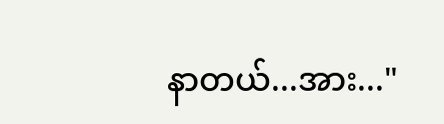နာတယ်...အား..."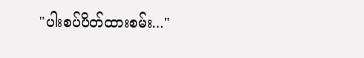"ပါးစပ်ပိတ်ထားစမ်း..."